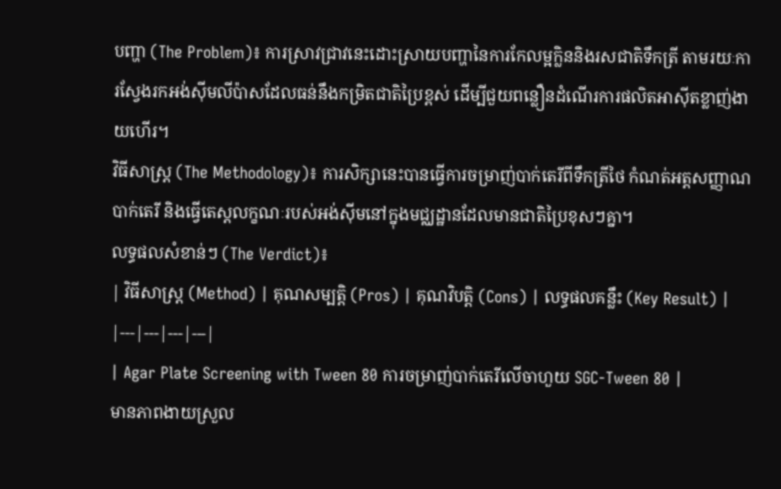បញ្ហា (The Problem)៖ ការស្រាវជ្រាវនេះដោះស្រាយបញ្ហានៃការកែលម្អក្លិននិងរសជាតិទឹកត្រី តាមរយៈការស្វែងរកអង់ស៊ីមលីប៉ាសដែលធន់នឹងកម្រិតជាតិប្រៃខ្ពស់ ដើម្បីជួយពន្លឿនដំណើរការផលិតអាស៊ីតខ្លាញ់ងាយហើរ។
វិធីសាស្ត្រ (The Methodology)៖ ការសិក្សានេះបានធ្វើការចម្រាញ់បាក់តេរីពីទឹកត្រីថៃ កំណត់អត្តសញ្ញាណបាក់តេរី និងធ្វើតេស្តលក្ខណៈរបស់អង់ស៊ីមនៅក្នុងមជ្ឈដ្ឋានដែលមានជាតិប្រៃខុសៗគ្នា។
លទ្ធផលសំខាន់ៗ (The Verdict)៖
| វិធីសាស្ត្រ (Method) | គុណសម្បត្តិ (Pros) | គុណវិបត្តិ (Cons) | លទ្ធផលគន្លឹះ (Key Result) |
|---|---|---|---|
| Agar Plate Screening with Tween 80 ការចម្រាញ់បាក់តេរីលើចាហួយ SGC-Tween 80 |
មានភាពងាយស្រួល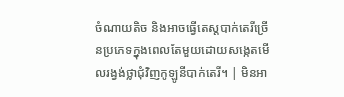ចំណាយតិច និងអាចធ្វើតេស្តបាក់តេរីច្រើនប្រភេទក្នុងពេលតែមួយដោយសង្កេតមើលរង្វង់ថ្លាជុំវិញកូឡូនីបាក់តេរី។ | មិនអា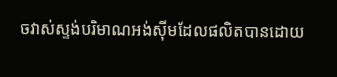ចវាស់ស្ទង់បរិមាណអង់ស៊ីមដែលផលិតបានដោយ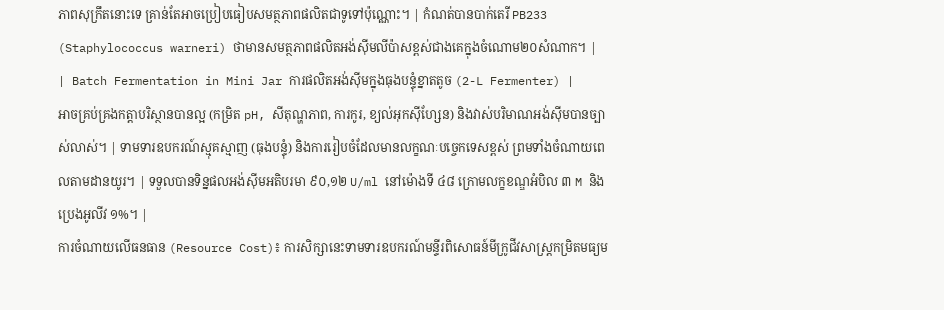ភាពសុក្រឹតនោះទេ គ្រាន់តែអាចប្រៀបធៀបសមត្ថភាពផលិតជាទូទៅប៉ុណ្ណោះ។ | កំណត់បានបាក់តេរី PB233 (Staphylococcus warneri) ថាមានសមត្ថភាពផលិតអង់ស៊ីមលីប៉ាសខ្ពស់ជាងគេក្នុងចំណោម២០សំណាក។ |
| Batch Fermentation in Mini Jar ការផលិតអង់ស៊ីមក្នុងធុងបន្ទុំខ្នាតតូច (2-L Fermenter) |
អាចគ្រប់គ្រងកត្តាបរិស្ថានបានល្អ (កម្រិត pH, សីតុណ្ហភាព, ការកូរ, ខ្យល់អុកស៊ីហ្សែន) និងវាស់បរិមាណអង់ស៊ីមបានច្បាស់លាស់។ | ទាមទារឧបករណ៍ស្មុគស្មាញ (ធុងបន្ទុំ) និងការរៀបចំដែលមានលក្ខណៈបច្ចេកទេសខ្ពស់ ព្រមទាំងចំណាយពេលតាមដានយូរ។ | ទទួលបានទិន្នផលអង់ស៊ីមអតិបរមា ៩០,១២ U/ml នៅម៉ោងទី ៤៨ ក្រោមលក្ខខណ្ឌអំបិល ៣ M និងប្រេងអូលីវ ១%។ |
ការចំណាយលើធនធាន (Resource Cost)៖ ការសិក្សានេះទាមទារឧបករណ៍មន្ទីរពិសោធន៍មីក្រូជីវសាស្ត្រកម្រិតមធ្យម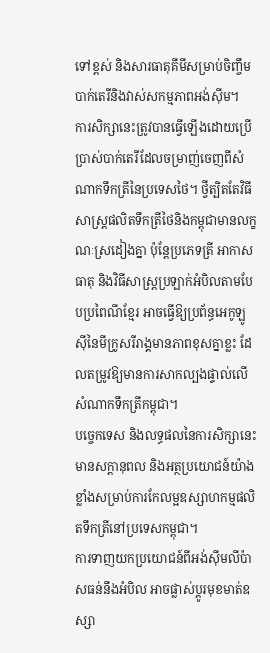ទៅខ្ពស់ និងសារធាតុគីមីសម្រាប់ចិញ្ចឹមបាក់តេរីនិងវាស់សកម្មភាពអង់ស៊ីម។
ការសិក្សានេះត្រូវបានធ្វើឡើងដោយប្រើប្រាស់បាក់តេរីដែលចម្រាញ់ចេញពីសំណាកទឹកត្រីនៃប្រទេសថៃ។ ថ្វីត្បិតតែវិធីសាស្ត្រផលិតទឹកត្រីថៃនិងកម្ពុជាមានលក្ខណៈស្រដៀងគ្នា ប៉ុន្តែប្រភេទត្រី អាកាសធាតុ និងវិធីសាស្ត្រប្រឡាក់អំបិលតាមបែបប្រពៃណីខ្មែរ អាចធ្វើឱ្យប្រព័ន្ធអេកូឡូស៊ីនៃមីក្រូសរីរាង្គមានភាពខុសគ្នាខ្លះ ដែលតម្រូវឱ្យមានការសាកល្បងផ្ទាល់លើសំណាកទឹកត្រីកម្ពុជា។
បច្ចេកទេស និងលទ្ធផលនៃការសិក្សានេះមានសក្តានុពល និងអត្ថប្រយោជន៍យ៉ាងខ្លាំងសម្រាប់ការកែលម្អឧស្សាហកម្មផលិតទឹកត្រីនៅប្រទេសកម្ពុជា។
ការទាញយកប្រយោជន៍ពីអង់ស៊ីមលីប៉ាសធន់នឹងអំបិល អាចផ្លាស់ប្តូរមុខមាត់ឧស្សា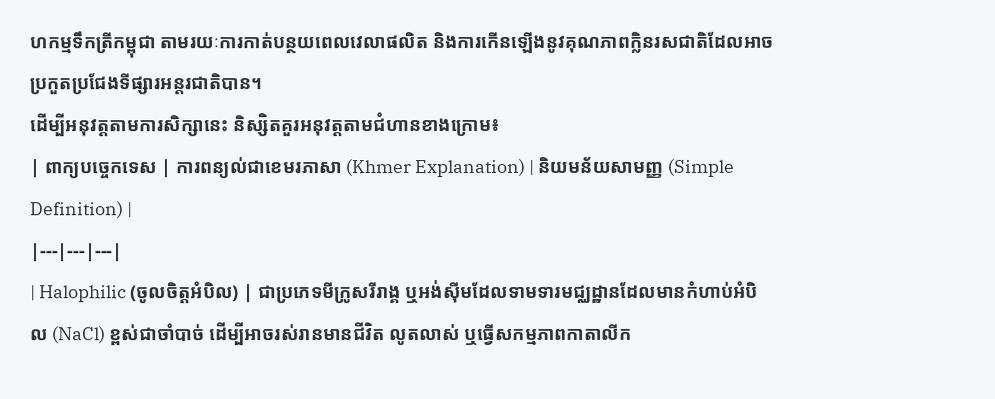ហកម្មទឹកត្រីកម្ពុជា តាមរយៈការកាត់បន្ថយពេលវេលាផលិត និងការកើនឡើងនូវគុណភាពក្លិនរសជាតិដែលអាចប្រកួតប្រជែងទីផ្សារអន្តរជាតិបាន។
ដើម្បីអនុវត្តតាមការសិក្សានេះ និស្សិតគួរអនុវត្តតាមជំហានខាងក្រោម៖
| ពាក្យបច្ចេកទេស | ការពន្យល់ជាខេមរភាសា (Khmer Explanation) | និយមន័យសាមញ្ញ (Simple Definition) |
|---|---|---|
| Halophilic (ចូលចិត្តអំបិល) | ជាប្រភេទមីក្រូសរីរាង្គ ឬអង់ស៊ីមដែលទាមទារមជ្ឈដ្ឋានដែលមានកំហាប់អំបិល (NaCl) ខ្ពស់ជាចាំបាច់ ដើម្បីអាចរស់រានមានជីវិត លូតលាស់ ឬធ្វើសកម្មភាពកាតាលីក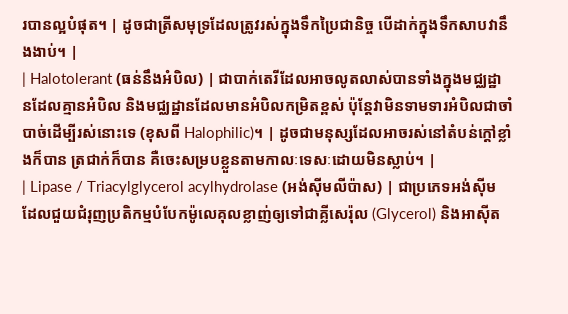របានល្អបំផុត។ | ដូចជាត្រីសមុទ្រដែលត្រូវរស់ក្នុងទឹកប្រៃជានិច្ច បើដាក់ក្នុងទឹកសាបវានឹងងាប់។ |
| Halotolerant (ធន់នឹងអំបិល) | ជាបាក់តេរីដែលអាចលូតលាស់បានទាំងក្នុងមជ្ឈដ្ឋានដែលគ្មានអំបិល និងមជ្ឈដ្ឋានដែលមានអំបិលកម្រិតខ្ពស់ ប៉ុន្តែវាមិនទាមទារអំបិលជាចាំបាច់ដើម្បីរស់នោះទេ (ខុសពី Halophilic)។ | ដូចជាមនុស្សដែលអាចរស់នៅតំបន់ក្តៅខ្លាំងក៏បាន ត្រជាក់ក៏បាន គឺចេះសម្របខ្លួនតាមកាលៈទេសៈដោយមិនស្លាប់។ |
| Lipase / Triacylglycerol acylhydrolase (អង់ស៊ីមលីប៉ាស) | ជាប្រភេទអង់ស៊ីមដែលជួយជំរុញប្រតិកម្មបំបែកម៉ូលេគុលខ្លាញ់ឲ្យទៅជាគ្លីសេរ៉ុល (Glycerol) និងអាស៊ីត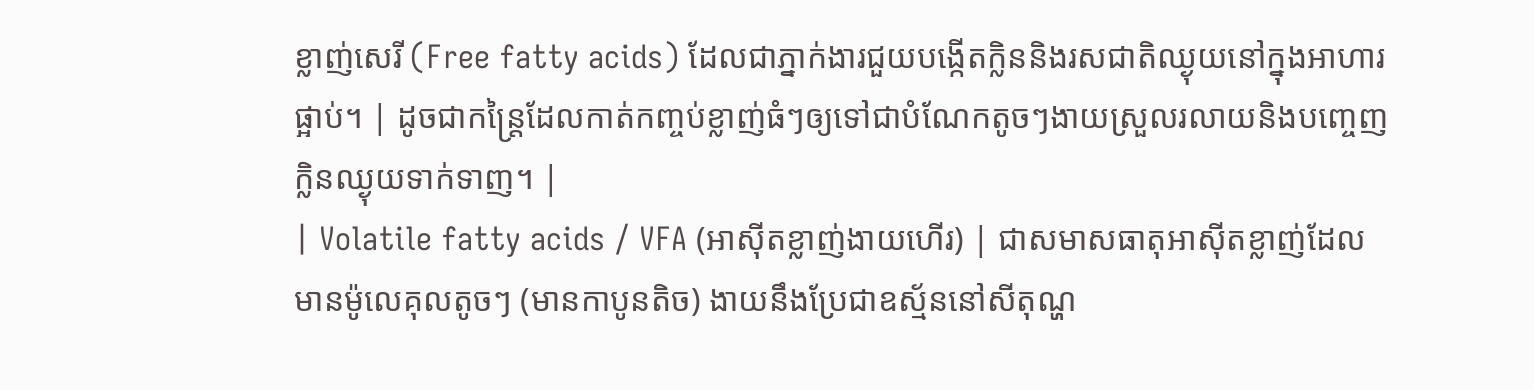ខ្លាញ់សេរី (Free fatty acids) ដែលជាភ្នាក់ងារជួយបង្កើតក្លិននិងរសជាតិឈ្ងុយនៅក្នុងអាហារផ្អាប់។ | ដូចជាកន្ត្រៃដែលកាត់កញ្ចប់ខ្លាញ់ធំៗឲ្យទៅជាបំណែកតូចៗងាយស្រួលរលាយនិងបញ្ចេញក្លិនឈ្ងុយទាក់ទាញ។ |
| Volatile fatty acids / VFA (អាស៊ីតខ្លាញ់ងាយហើរ) | ជាសមាសធាតុអាស៊ីតខ្លាញ់ដែលមានម៉ូលេគុលតូចៗ (មានកាបូនតិច) ងាយនឹងប្រែជាឧស្ម័ននៅសីតុណ្ហ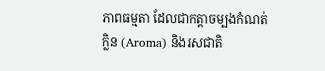ភាពធម្មតា ដែលជាកត្តាចម្បងកំណត់ក្លិន (Aroma) និងរសជាតិ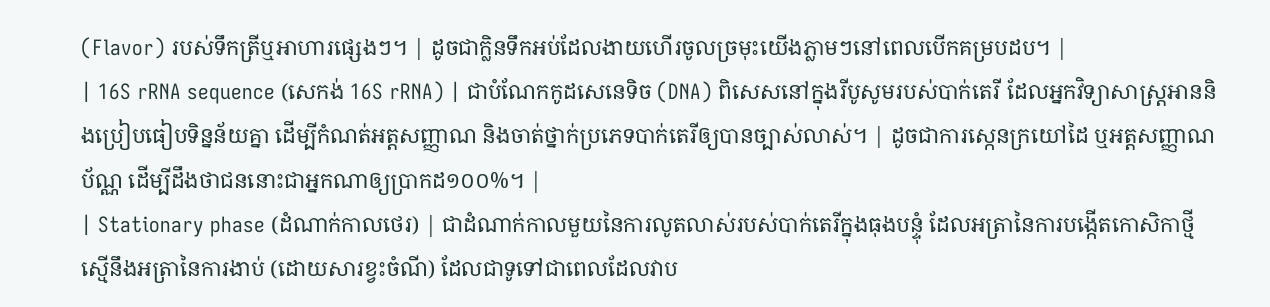(Flavor) របស់ទឹកត្រីឬអាហារផ្សេងៗ។ | ដូចជាក្លិនទឹកអប់ដែលងាយហើរចូលច្រមុះយើងភ្លាមៗនៅពេលបើកគម្របដប។ |
| 16S rRNA sequence (សេកង់ 16S rRNA) | ជាបំណែកកូដសេនេទិច (DNA) ពិសេសនៅក្នុងរីបូសូមរបស់បាក់តេរី ដែលអ្នកវិទ្យាសាស្ត្រអាននិងប្រៀបធៀបទិន្នន័យគ្នា ដើម្បីកំណត់អត្តសញ្ញាណ និងចាត់ថ្នាក់ប្រភេទបាក់តេរីឲ្យបានច្បាស់លាស់។ | ដូចជាការស្កេនក្រយៅដៃ ឬអត្តសញ្ញាណប័ណ្ណ ដើម្បីដឹងថាជននោះជាអ្នកណាឲ្យប្រាកដ១០០%។ |
| Stationary phase (ដំណាក់កាលថេរ) | ជាដំណាក់កាលមួយនៃការលូតលាស់របស់បាក់តេរីក្នុងធុងបន្ទុំ ដែលអត្រានៃការបង្កើតកោសិកាថ្មីស្មើនឹងអត្រានៃការងាប់ (ដោយសារខ្វះចំណី) ដែលជាទូទៅជាពេលដែលវាប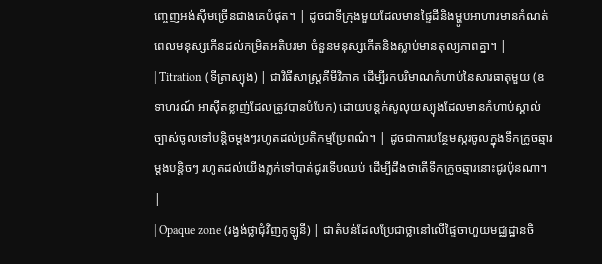ញ្ចេញអង់ស៊ីមច្រើនជាងគេបំផុត។ | ដូចជាទីក្រុងមួយដែលមានផ្ទៃដីនិងម្ហូបអាហារមានកំណត់ ពេលមនុស្សកើនដល់កម្រិតអតិបរមា ចំនួនមនុស្សកើតនិងស្លាប់មានតុល្យភាពគ្នា។ |
| Titration (ទីត្រាស្យុង) | ជាវិធីសាស្ត្រគីមីវិភាគ ដើម្បីរកបរិមាណកំហាប់នៃសារធាតុមួយ (ឧទាហរណ៍ អាស៊ីតខ្លាញ់ដែលត្រូវបានបំបែក) ដោយបន្តក់សូលុយស្យុងដែលមានកំហាប់ស្គាល់ច្បាស់ចូលទៅបន្តិចម្តងៗរហូតដល់ប្រតិកម្មប្រែពណ៌។ | ដូចជាការបន្ថែមស្ករចូលក្នុងទឹកក្រូចឆ្មារម្តងបន្តិចៗ រហូតដល់យើងភ្លក់ទៅបាត់ជូរទើបឈប់ ដើម្បីដឹងថាតើទឹកក្រូចឆ្មារនោះជូរប៉ុនណា។ |
| Opaque zone (រង្វង់ថ្លាជុំវិញកូឡូនី) | ជាតំបន់ដែលប្រែជាថ្លានៅលើផ្ទៃចាហួយមជ្ឈដ្ឋានចិ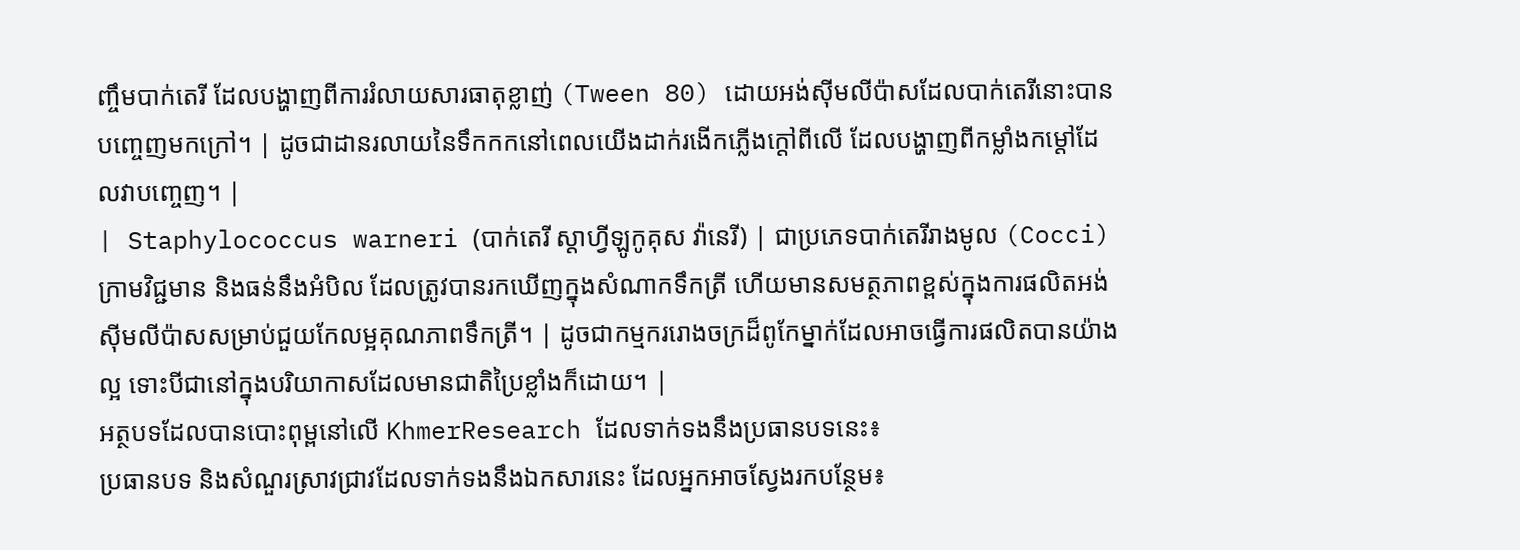ញ្ចឹមបាក់តេរី ដែលបង្ហាញពីការរំលាយសារធាតុខ្លាញ់ (Tween 80) ដោយអង់ស៊ីមលីប៉ាសដែលបាក់តេរីនោះបានបញ្ចេញមកក្រៅ។ | ដូចជាដានរលាយនៃទឹកកកនៅពេលយើងដាក់រងើកភ្លើងក្តៅពីលើ ដែលបង្ហាញពីកម្លាំងកម្តៅដែលវាបញ្ចេញ។ |
| Staphylococcus warneri (បាក់តេរី ស្តាហ្វីឡូកូគុស វ៉ានេរី) | ជាប្រភេទបាក់តេរីរាងមូល (Cocci) ក្រាមវិជ្ជមាន និងធន់នឹងអំបិល ដែលត្រូវបានរកឃើញក្នុងសំណាកទឹកត្រី ហើយមានសមត្ថភាពខ្ពស់ក្នុងការផលិតអង់ស៊ីមលីប៉ាសសម្រាប់ជួយកែលម្អគុណភាពទឹកត្រី។ | ដូចជាកម្មកររោងចក្រដ៏ពូកែម្នាក់ដែលអាចធ្វើការផលិតបានយ៉ាងល្អ ទោះបីជានៅក្នុងបរិយាកាសដែលមានជាតិប្រៃខ្លាំងក៏ដោយ។ |
អត្ថបទដែលបានបោះពុម្ពនៅលើ KhmerResearch ដែលទាក់ទងនឹងប្រធានបទនេះ៖
ប្រធានបទ និងសំណួរស្រាវជ្រាវដែលទាក់ទងនឹងឯកសារនេះ ដែលអ្នកអាចស្វែងរកបន្ថែម៖